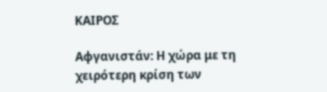ΚΑΙΡΟΣ

Αφγανιστάν: Η χώρα με τη χειρότερη κρίση των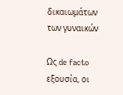δικαιωμάτων των γυναικών

Ως de facto εξουσία, οι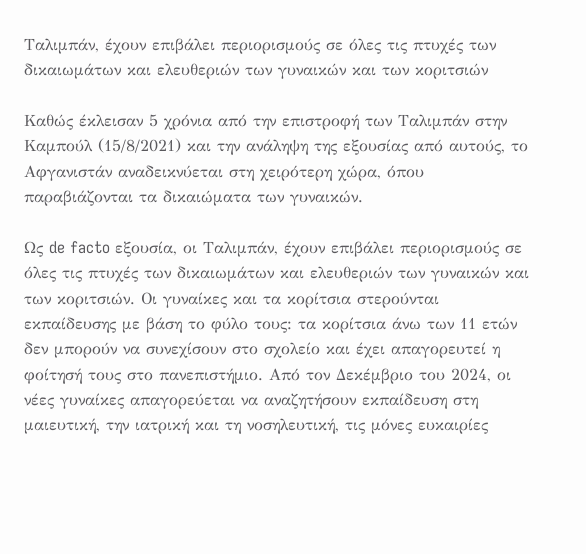Ταλιμπάν, έχουν επιβάλει περιορισμούς σε όλες τις πτυχές των δικαιωμάτων και ελευθεριών των γυναικών και των κοριτσιών

Καθώς έκλεισαν 5 χρόνια από την επιστροφή των Ταλιμπάν στην Καμπούλ (15/8/2021) και την ανάληψη της εξουσίας από αυτούς, το Αφγανιστάν αναδεικνύεται στη χειρότερη χώρα, όπου παραβιάζονται τα δικαιώματα των γυναικών.

Ως de facto εξουσία, οι Ταλιμπάν, έχουν επιβάλει περιορισμούς σε όλες τις πτυχές των δικαιωμάτων και ελευθεριών των γυναικών και των κοριτσιών. Οι γυναίκες και τα κορίτσια στερούνται εκπαίδευσης με βάση το φύλο τους: τα κορίτσια άνω των 11 ετών δεν μπορούν να συνεχίσουν στο σχολείο και έχει απαγορευτεί η φοίτησή τους στο πανεπιστήμιο. Από τον Δεκέμβριο του 2024, οι νέες γυναίκες απαγορεύεται να αναζητήσουν εκπαίδευση στη μαιευτική, την ιατρική και τη νοσηλευτική, τις μόνες ευκαιρίες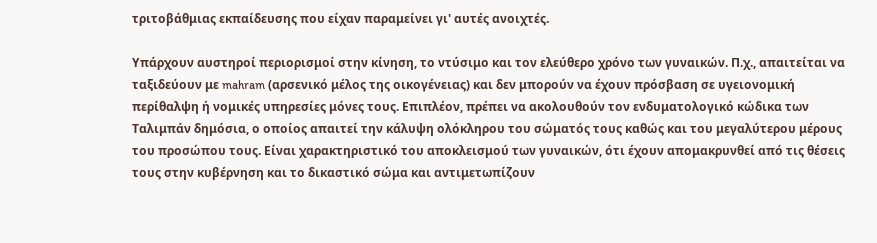τριτοβάθμιας εκπαίδευσης που είχαν παραμείνει γι' αυτές ανοιχτές.

Υπάρχουν αυστηροί περιορισμοί στην κίνηση, το ντύσιμο και τον ελεύθερο χρόνο των γυναικών. Π.χ., απαιτείται να ταξιδεύουν με mahram (αρσενικό μέλος της οικογένειας) και δεν μπορούν να έχουν πρόσβαση σε υγειονομική περίθαλψη ή νομικές υπηρεσίες μόνες τους. Επιπλέον, πρέπει να ακολουθούν τον ενδυματολογικό κώδικα των Ταλιμπάν δημόσια, ο οποίος απαιτεί την κάλυψη ολόκληρου του σώματός τους καθώς και του μεγαλύτερου μέρους του προσώπου τους. Είναι χαρακτηριστικό του αποκλεισμού των γυναικών, ότι έχουν απομακρυνθεί από τις θέσεις τους στην κυβέρνηση και το δικαστικό σώμα και αντιμετωπίζουν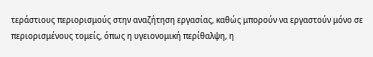τεράστιους περιορισμούς στην αναζήτηση εργασίας, καθώς μπορούν να εργαστούν μόνο σε περιορισμένους τομείς, όπως η υγειονομική περίθαλψη, η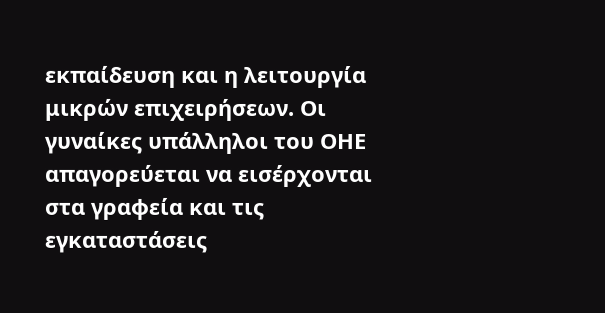εκπαίδευση και η λειτουργία μικρών επιχειρήσεων. Οι γυναίκες υπάλληλοι του ΟΗΕ απαγορεύεται να εισέρχονται στα γραφεία και τις εγκαταστάσεις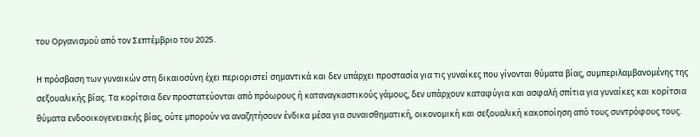του Οργανισμού από τον Σεπτέμβριο του 2025.

Η πρόσβαση των γυναικών στη δικαιοσύνη έχει περιοριστεί σημαντικά και δεν υπάρχει προστασία για τις γυναίκες που γίνονται θύματα βίας, συμπεριλαμβανομένης της σεξουαλικής βίας. Τα κορίτσια δεν προστατεύονται από πρόωρους ή καταναγκαστικούς γάμους, δεν υπάρχουν καταφύγια και ασφαλή σπίτια για γυναίκες και κορίτσια θύματα ενδοοικογενειακής βίας, ούτε μπορούν να αναζητήσουν ένδικα μέσα για συναισθηματική, οικονομική και σεξουαλική κακοποίηση από τους συντρόφους τους.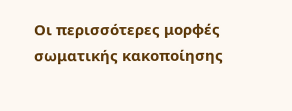Οι περισσότερες μορφές σωματικής κακοποίησης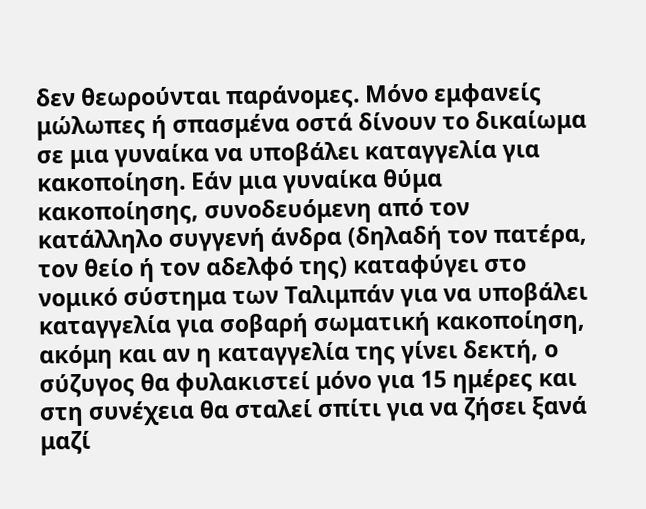δεν θεωρούνται παράνομες. Μόνο εμφανείς μώλωπες ή σπασμένα οστά δίνουν το δικαίωμα σε μια γυναίκα να υποβάλει καταγγελία για κακοποίηση. Εάν μια γυναίκα θύμα κακοποίησης, συνοδευόμενη από τον κατάλληλο συγγενή άνδρα (δηλαδή τον πατέρα, τον θείο ή τον αδελφό της) καταφύγει στο νομικό σύστημα των Ταλιμπάν για να υποβάλει καταγγελία για σοβαρή σωματική κακοποίηση, ακόμη και αν η καταγγελία της γίνει δεκτή, ο σύζυγος θα φυλακιστεί μόνο για 15 ημέρες και στη συνέχεια θα σταλεί σπίτι για να ζήσει ξανά μαζί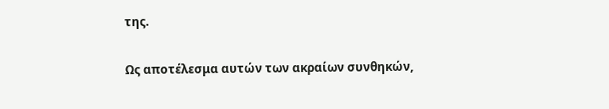της.

Ως αποτέλεσμα αυτών των ακραίων συνθηκών,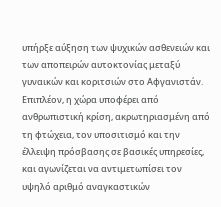υπήρξε αύξηση των ψυχικών ασθενειών και των αποπειρών αυτοκτονίας μεταξύ γυναικών και κοριτσιών στο Αφγανιστάν.  Επιπλέον, η χώρα υποφέρει από ανθρωπιστική κρίση, ακρωτηριασμένη από τη φτώχεια, τον υποσιτισμό και την έλλειψη πρόσβασης σε βασικές υπηρεσίες, και αγωνίζεται να αντιμετωπίσει τον υψηλό αριθμό αναγκαστικών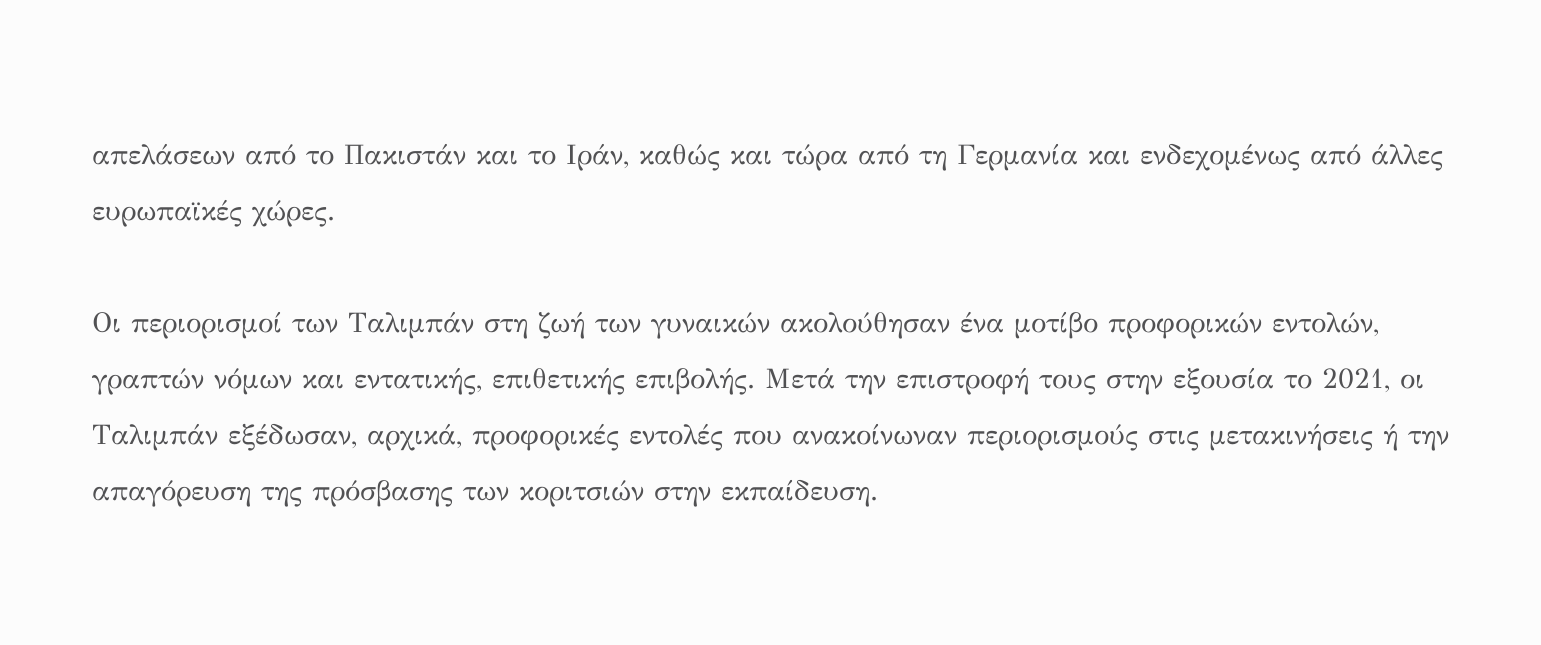απελάσεων από το Πακιστάν και το Ιράν, καθώς και τώρα από τη Γερμανία και ενδεχομένως από άλλες ευρωπαϊκές χώρες.

Οι περιορισμοί των Ταλιμπάν στη ζωή των γυναικών ακολούθησαν ένα μοτίβο προφορικών εντολών, γραπτών νόμων και εντατικής, επιθετικής επιβολής. Μετά την επιστροφή τους στην εξουσία το 2021, οι Ταλιμπάν εξέδωσαν, αρχικά, προφορικές εντολές που ανακοίνωναν περιορισμούς στις μετακινήσεις ή την απαγόρευση της πρόσβασης των κοριτσιών στην εκπαίδευση.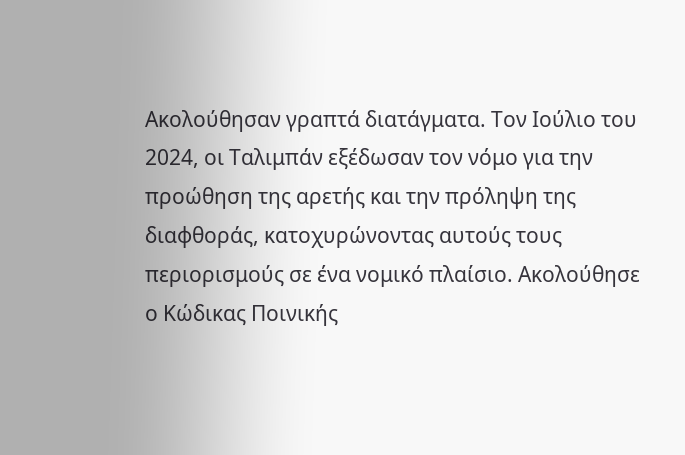Ακολούθησαν γραπτά διατάγματα. Τον Ιούλιο του 2024, οι Ταλιμπάν εξέδωσαν τον νόμο για την προώθηση της αρετής και την πρόληψη της διαφθοράς, κατοχυρώνοντας αυτούς τους περιορισμούς σε ένα νομικό πλαίσιο. Ακολούθησε ο Κώδικας Ποινικής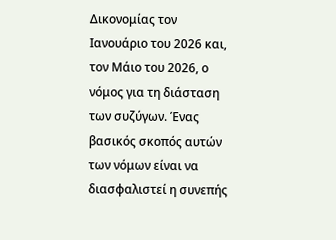Δικονομίας τον Ιανουάριο του 2026 και, τον Μάιο του 2026, ο νόμος για τη διάσταση των συζύγων. Ένας βασικός σκοπός αυτών των νόμων είναι να διασφαλιστεί η συνεπής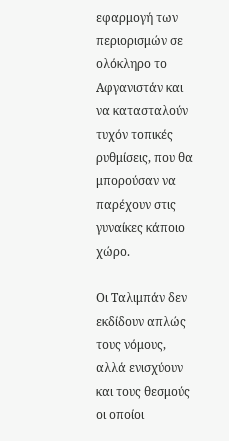εφαρμογή των περιορισμών σε ολόκληρο το Αφγανιστάν και να κατασταλούν τυχόν τοπικές ρυθμίσεις, που θα μπορούσαν να παρέχουν στις γυναίκες κάποιο χώρο.

Οι Ταλιμπάν δεν εκδίδουν απλώς τους νόμους, αλλά ενισχύουν και τους θεσμούς οι οποίοι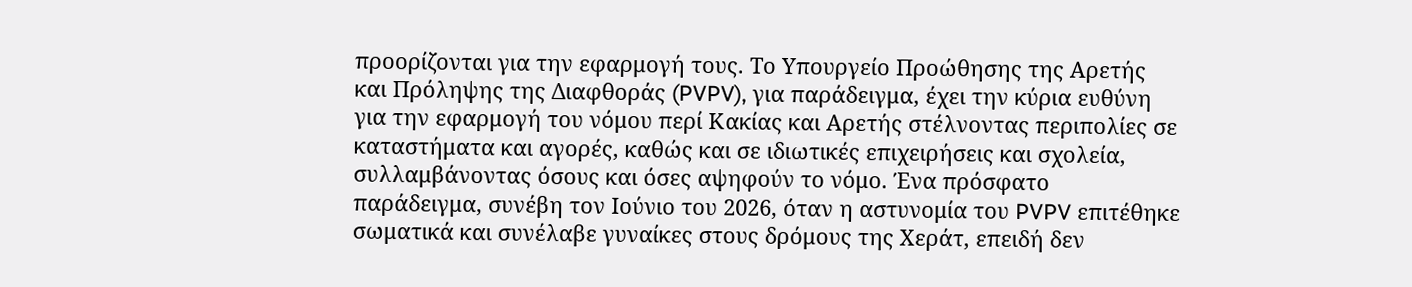προορίζονται για την εφαρμογή τους. Το Υπουργείο Προώθησης της Αρετής και Πρόληψης της Διαφθοράς (PVPV), για παράδειγμα, έχει την κύρια ευθύνη για την εφαρμογή του νόμου περί Κακίας και Αρετής στέλνοντας περιπολίες σε καταστήματα και αγορές, καθώς και σε ιδιωτικές επιχειρήσεις και σχολεία, συλλαμβάνοντας όσους και όσες αψηφούν το νόμο. Ένα πρόσφατο παράδειγμα, συνέβη τον Ιούνιο του 2026, όταν η αστυνομία του PVPV επιτέθηκε σωματικά και συνέλαβε γυναίκες στους δρόμους της Χεράτ, επειδή δεν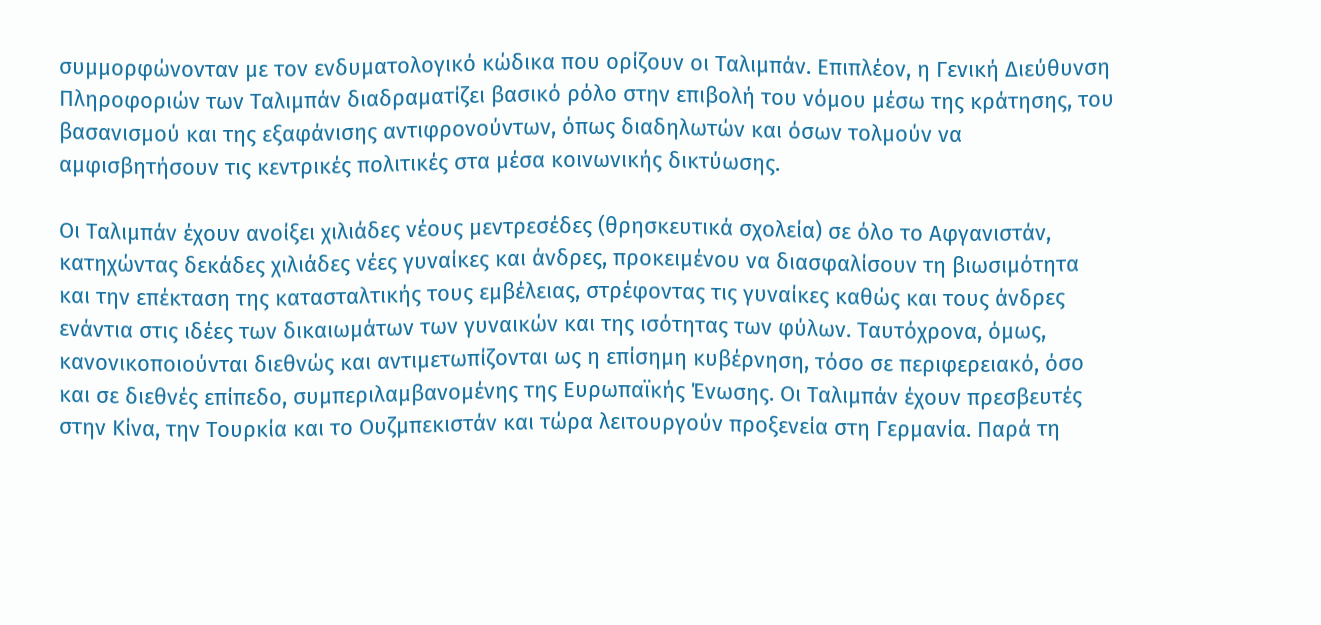συμμορφώνονταν με τον ενδυματολογικό κώδικα που ορίζουν οι Ταλιμπάν. Επιπλέον, η Γενική Διεύθυνση Πληροφοριών των Ταλιμπάν διαδραματίζει βασικό ρόλο στην επιβολή του νόμου μέσω της κράτησης, του βασανισμού και της εξαφάνισης αντιφρονούντων, όπως διαδηλωτών και όσων τολμούν να αμφισβητήσουν τις κεντρικές πολιτικές στα μέσα κοινωνικής δικτύωσης.

Οι Ταλιμπάν έχουν ανοίξει χιλιάδες νέους μεντρεσέδες (θρησκευτικά σχολεία) σε όλο το Αφγανιστάν, κατηχώντας δεκάδες χιλιάδες νέες γυναίκες και άνδρες, προκειμένου να διασφαλίσουν τη βιωσιμότητα και την επέκταση της κατασταλτικής τους εμβέλειας, στρέφοντας τις γυναίκες καθώς και τους άνδρες ενάντια στις ιδέες των δικαιωμάτων των γυναικών και της ισότητας των φύλων. Ταυτόχρονα, όμως, κανονικοποιούνται διεθνώς και αντιμετωπίζονται ως η επίσημη κυβέρνηση, τόσο σε περιφερειακό, όσο και σε διεθνές επίπεδο, συμπεριλαμβανομένης της Ευρωπαϊκής Ένωσης. Οι Ταλιμπάν έχουν πρεσβευτές στην Κίνα, την Τουρκία και το Ουζμπεκιστάν και τώρα λειτουργούν προξενεία στη Γερμανία. Παρά τη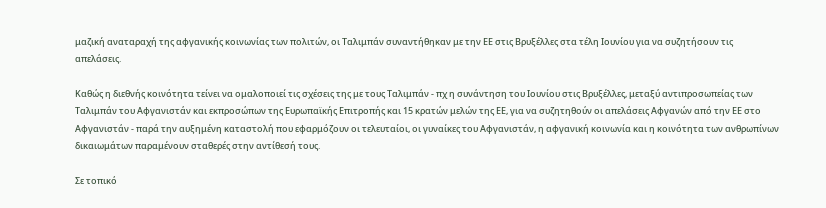μαζική αναταραχή της αφγανικής κοινωνίας των πολιτών, οι Ταλιμπάν συναντήθηκαν με την ΕΕ στις Βρυξέλλες στα τέλη Ιουνίου για να συζητήσουν τις απελάσεις.

Καθώς η διεθνής κοινότητα τείνει να ομαλοποιεί τις σχέσεις της με τους Ταλιμπάν - πχ η συνάντηση του Ιουνίου στις Βρυξέλλες, μεταξύ αντιπροσωπείας των Ταλιμπάν του Αφγανιστάν και εκπροσώπων της Ευρωπαϊκής Επιτροπής και 15 κρατών μελών της ΕΕ, για να συζητηθούν οι απελάσεις Αφγανών από την ΕΕ στο Αφγανιστάν - παρά την αυξημένη καταστολή που εφαρμόζουν οι τελευταίοι, οι γυναίκες του Αφγανιστάν, η αφγανική κοινωνία και η κοινότητα των ανθρωπίνων δικαιωμάτων παραμένουν σταθερές στην αντίθεσή τους.

Σε τοπικό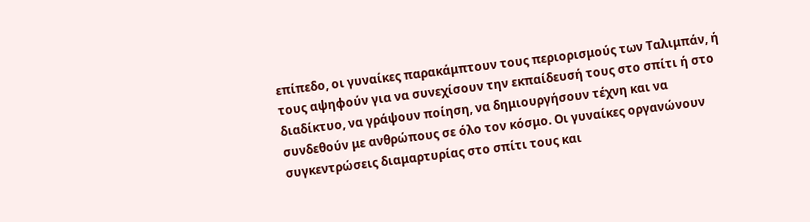επίπεδο, οι γυναίκες παρακάμπτουν τους περιορισμούς των Ταλιμπάν, ή τους αψηφούν για να συνεχίσουν την εκπαίδευσή τους στο σπίτι ή στο διαδίκτυο, να γράψουν ποίηση, να δημιουργήσουν τέχνη και να συνδεθούν με ανθρώπους σε όλο τον κόσμο. Οι γυναίκες οργανώνουν συγκεντρώσεις διαμαρτυρίας στο σπίτι τους και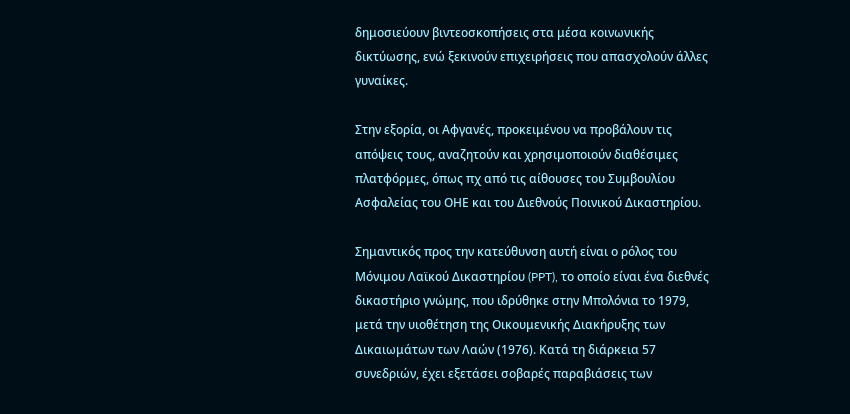δημοσιεύουν βιντεοσκοπήσεις στα μέσα κοινωνικής δικτύωσης, ενώ ξεκινούν επιχειρήσεις που απασχολούν άλλες γυναίκες.

Στην εξορία, οι Αφγανές, προκειμένου να προβάλουν τις απόψεις τους, αναζητούν και χρησιμοποιούν διαθέσιμες πλατφόρμες, όπως πχ από τις αίθουσες του Συμβουλίου Ασφαλείας του ΟΗΕ και του Διεθνούς Ποινικού Δικαστηρίου.

Σημαντικός προς την κατεύθυνση αυτή είναι ο ρόλος του Μόνιμου Λαϊκού Δικαστηρίου (PPT), το οποίο είναι ένα διεθνές δικαστήριο γνώμης, που ιδρύθηκε στην Μπολόνια το 1979, μετά την υιοθέτηση της Οικουμενικής Διακήρυξης των Δικαιωμάτων των Λαών (1976). Κατά τη διάρκεια 57 συνεδριών, έχει εξετάσει σοβαρές παραβιάσεις των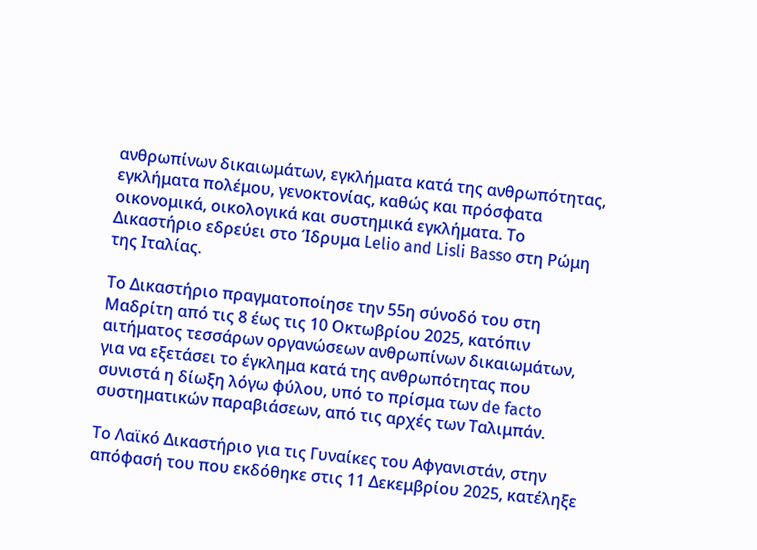ανθρωπίνων δικαιωμάτων, εγκλήματα κατά της ανθρωπότητας, εγκλήματα πολέμου, γενοκτονίας, καθώς και πρόσφατα οικονομικά, οικολογικά και συστημικά εγκλήματα. Το Δικαστήριο εδρεύει στο Ίδρυμα Lelio and Lisli Basso στη Ρώμη της Ιταλίας.

Το Δικαστήριο πραγματοποίησε την 55η σύνοδό του στη Μαδρίτη από τις 8 έως τις 10 Οκτωβρίου 2025, κατόπιν αιτήματος τεσσάρων οργανώσεων ανθρωπίνων δικαιωμάτων, για να εξετάσει το έγκλημα κατά της ανθρωπότητας που συνιστά η δίωξη λόγω φύλου, υπό το πρίσμα των de facto συστηματικών παραβιάσεων, από τις αρχές των Ταλιμπάν.

Το Λαϊκό Δικαστήριο για τις Γυναίκες του Αφγανιστάν, στην απόφασή του που εκδόθηκε στις 11 Δεκεμβρίου 2025, κατέληξε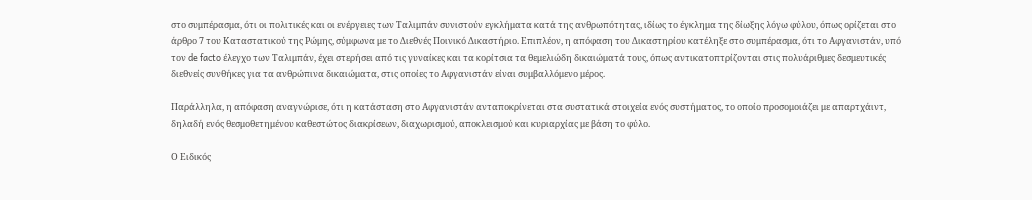στο συμπέρασμα, ότι οι πολιτικές και οι ενέργειες των Ταλιμπάν συνιστούν εγκλήματα κατά της ανθρωπότητας, ιδίως το έγκλημα της δίωξης λόγω φύλου, όπως ορίζεται στο άρθρο 7 του Καταστατικού της Ρώμης, σύμφωνα με το Διεθνές Ποινικό Δικαστήριο. Επιπλέον, η απόφαση του Δικαστηρίου κατέληξε στο συμπέρασμα, ότι το Αφγανιστάν, υπό τον de facto έλεγχο των Ταλιμπάν, έχει στερήσει από τις γυναίκες και τα κορίτσια τα θεμελιώδη δικαιώματά τους, όπως αντικατοπτρίζονται στις πολυάριθμες δεσμευτικές διεθνείς συνθήκες για τα ανθρώπινα δικαιώματα, στις οποίες το Αφγανιστάν είναι συμβαλλόμενο μέρος.

Παράλληλα, η απόφαση αναγνώρισε, ότι η κατάσταση στο Αφγανιστάν ανταποκρίνεται στα συστατικά στοιχεία ενός συστήματος, το οποίο προσομοιάζει με απαρτχάιντ, δηλαδή ενός θεσμοθετημένου καθεστώτος διακρίσεων, διαχωρισμού, αποκλεισμού και κυριαρχίας με βάση το φύλο.

Ο Ειδικός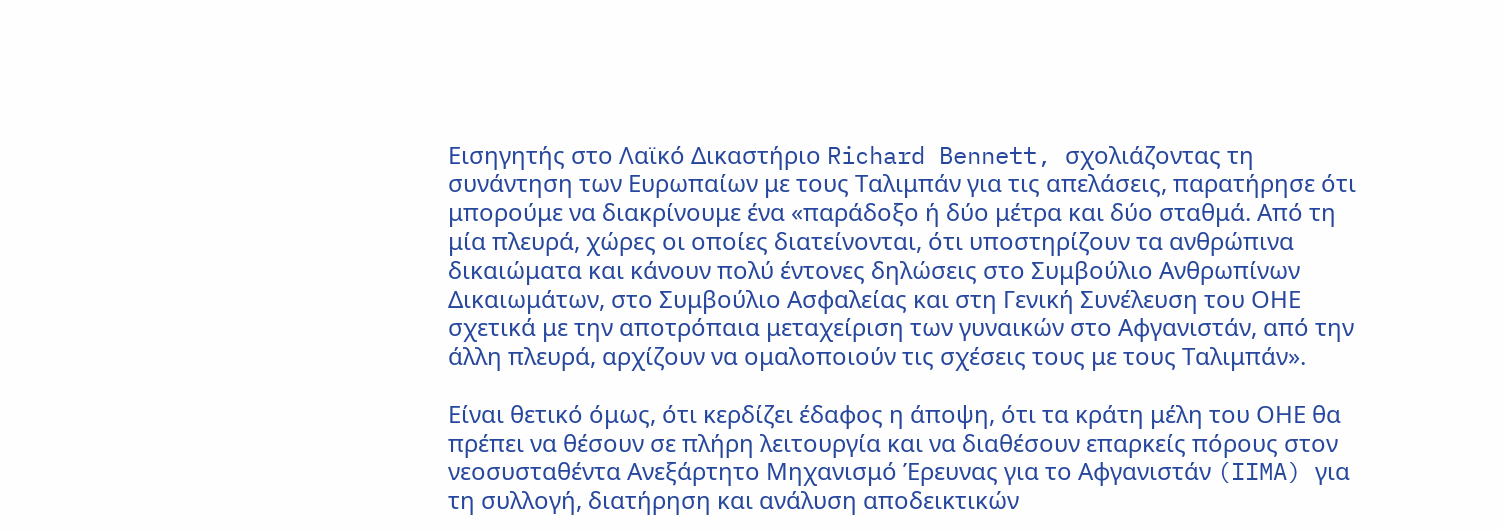Εισηγητής στο Λαϊκό Δικαστήριο Richard Bennett, σχολιάζοντας τη συνάντηση των Ευρωπαίων με τους Ταλιμπάν για τις απελάσεις, παρατήρησε ότι μπορούμε να διακρίνουμε ένα «παράδοξο ή δύο μέτρα και δύο σταθμά. Από τη μία πλευρά, χώρες οι οποίες διατείνονται, ότι υποστηρίζουν τα ανθρώπινα δικαιώματα και κάνουν πολύ έντονες δηλώσεις στο Συμβούλιο Ανθρωπίνων Δικαιωμάτων, στο Συμβούλιο Ασφαλείας και στη Γενική Συνέλευση του ΟΗΕ σχετικά με την αποτρόπαια μεταχείριση των γυναικών στο Αφγανιστάν, από την άλλη πλευρά, αρχίζουν να ομαλοποιούν τις σχέσεις τους με τους Ταλιμπάν».

Είναι θετικό όμως, ότι κερδίζει έδαφος η άποψη, ότι τα κράτη μέλη του ΟΗΕ θα πρέπει να θέσουν σε πλήρη λειτουργία και να διαθέσουν επαρκείς πόρους στον νεοσυσταθέντα Ανεξάρτητο Μηχανισμό Έρευνας για το Αφγανιστάν (IIMA) για τη συλλογή, διατήρηση και ανάλυση αποδεικτικών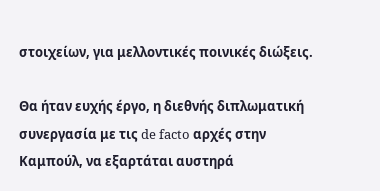στοιχείων, για μελλοντικές ποινικές διώξεις.

Θα ήταν ευχής έργο, η διεθνής διπλωματική συνεργασία με τις de facto αρχές στην Καμπούλ, να εξαρτάται αυστηρά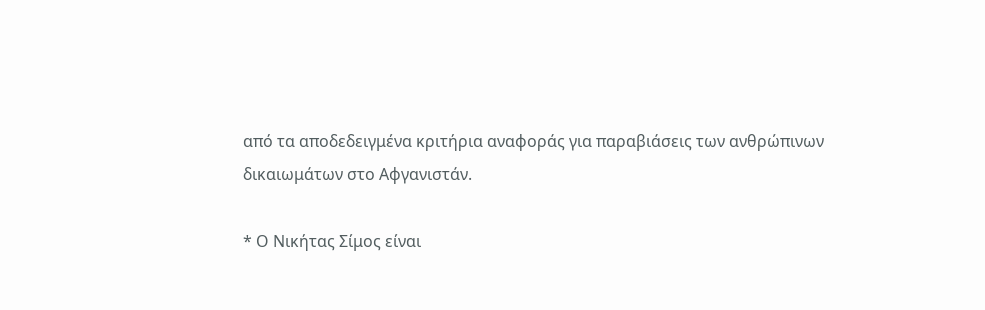από τα αποδεδειγμένα κριτήρια αναφοράς για παραβιάσεις των ανθρώπινων δικαιωμάτων στο Αφγανιστάν.

* Ο Νικήτας Σίμος είναι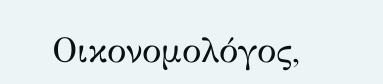Οικονομολόγος,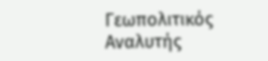Γεωπολιτικός Αναλυτής